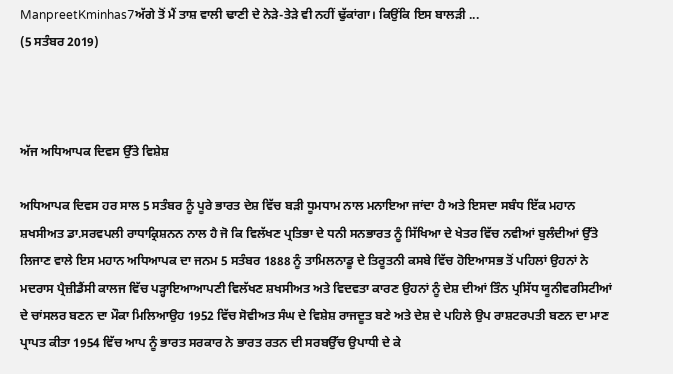ManpreetKminhas7ਅੱਗੇ ਤੋਂ ਮੈਂ ਤਾਸ਼ ਵਾਲੀ ਢਾਣੀ ਦੇ ਨੇੜੇ-ਤੇੜੇ ਵੀ ਨਹੀਂ ਢੁੱਕਾਂਗਾ। ਕਿਉਂਕਿ ਇਸ ਬਾਲੜੀ ...
(5 ਸਤੰਬਰ 2019)



ਅੱਜ ਅਧਿਆਪਕ ਦਿਵਸ ਉੱਤੇ ਵਿਸ਼ੇਸ਼

ਅਧਿਆਪਕ ਦਿਵਸ ਹਰ ਸਾਲ 5 ਸਤੰਬਰ ਨੂੰ ਪੂਰੇ ਭਾਰਤ ਦੇਸ਼ ਵਿੱਚ ਬੜੀ ਧੂਮਧਾਮ ਨਾਲ ਮਨਾਇਆ ਜਾਂਦਾ ਹੈ ਅਤੇ ਇਸਦਾ ਸਬੰਧ ਇੱਕ ਮਹਾਨ ਸ਼ਖਸੀਅਤ ਡਾ.ਸਰਵਪਲੀ ਰਾਧਾਕ੍ਰਿਸ਼ਨਨ ਨਾਲ ਹੈ ਜੋ ਕਿ ਵਿਲੱਖਣ ਪ੍ਰਤਿਭਾ ਦੇ ਧਨੀ ਸਨਭਾਰਤ ਨੂੰ ਸਿੱਖਿਆ ਦੇ ਖੇਤਰ ਵਿੱਚ ਨਵੀਆਂ ਬੁਲੰਦੀਆਂ ਉੱਤੇ ਲਿਜਾਣ ਵਾਲੇ ਇਸ ਮਹਾਨ ਅਧਿਆਪਕ ਦਾ ਜਨਮ 5 ਸਤੰਬਰ 1888 ਨੂੰ ਤਾਮਿਲਨਾਡੂ ਦੇ ਤਿਰੂਤਨੀ ਕਸਬੇ ਵਿੱਚ ਹੋਇਆਸਭ ਤੋਂ ਪਹਿਲਾਂ ਉਹਨਾਂ ਨੇ ਮਦਰਾਸ ਪ੍ਰੈਜ਼ੀਡੈਂਸੀ ਕਾਲਜ ਵਿੱਚ ਪੜ੍ਹਾਇਆਆਪਣੀ ਵਿਲੱਖਣ ਸ਼ਖਸੀਅਤ ਅਤੇ ਵਿਦਵਤਾ ਕਾਰਣ ਉਹਨਾਂ ਨੂੰ ਦੇਸ਼ ਦੀਆਂ ਤਿੰਨ ਪ੍ਰਸਿੱਧ ਯੂਨੀਵਰਸਿਟੀਆਂ ਦੇ ਚਾਂਸਲਰ ਬਣਨ ਦਾ ਮੌਕਾ ਮਿਲਿਆਉਹ 1952 ਵਿੱਚ ਸੋਵੀਅਤ ਸੰਘ ਦੇ ਵਿਸ਼ੇਸ਼ ਰਾਜਦੂਤ ਬਣੇ ਅਤੇ ਦੇਸ਼ ਦੇ ਪਹਿਲੇ ਉਪ ਰਾਸ਼ਟਰਪਤੀ ਬਣਨ ਦਾ ਮਾਣ ਪ੍ਰਾਪਤ ਕੀਤਾ 1954 ਵਿੱਚ ਆਪ ਨੂੰ ਭਾਰਤ ਸਰਕਾਰ ਨੇ ਭਾਰਤ ਰਤਨ ਦੀ ਸਰਬਉੱਚ ਉਪਾਧੀ ਦੇ ਕੇ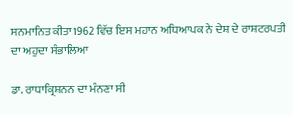ਸਨਮਾਨਿਤ ਕੀਤਾ1962 ਵਿੱਚ ਇਸ ਮਹਾਨ ਅਧਿਆਪਕ ਨੇ ਦੇਸ਼ ਦੇ ਰਾਸ਼ਟਰਪਤੀ ਦਾ ਅਹੁਦਾ ਸੰਭਾਲਿਆ

ਡਾ. ਰਾਧਾਕ੍ਰਿਸ਼ਨਨ ਦਾ ਮੰਨਣਾ ਸੀ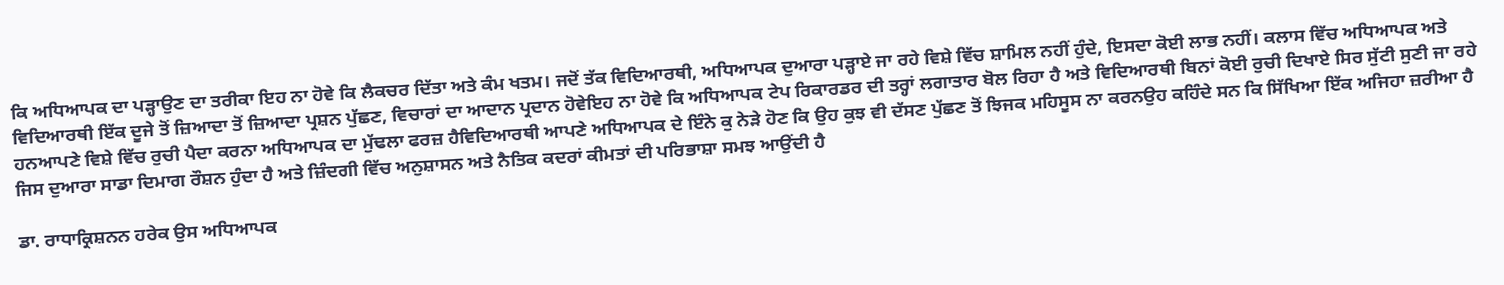ਕਿ ਅਧਿਆਪਕ ਦਾ ਪੜ੍ਹਾਉਣ ਦਾ ਤਰੀਕਾ ਇਹ ਨਾ ਹੋਵੇ ਕਿ ਲੈਕਚਰ ਦਿੱਤਾ ਅਤੇ ਕੰਮ ਖਤਮ। ਜਦੋਂ ਤੱਕ ਵਿਦਿਆਰਥੀ, ਅਧਿਆਪਕ ਦੁਆਰਾ ਪੜ੍ਹਾਏ ਜਾ ਰਹੇ ਵਿਸ਼ੇ ਵਿੱਚ ਸ਼ਾਮਿਲ ਨਹੀਂ ਹੁੰਦੇ, ਇਸਦਾ ਕੋਈ ਲਾਭ ਨਹੀਂ। ਕਲਾਸ ਵਿੱਚ ਅਧਿਆਪਕ ਅਤੇ ਵਿਦਿਆਰਥੀ ਇੱਕ ਦੂਜੇ ਤੋਂ ਜ਼ਿਆਦਾ ਤੋਂ ਜ਼ਿਆਦਾ ਪ੍ਰਸ਼ਨ ਪੁੱਛਣ, ਵਿਚਾਰਾਂ ਦਾ ਆਦਾਨ ਪ੍ਰਦਾਨ ਹੋਵੇਇਹ ਨਾ ਹੋਵੇ ਕਿ ਅਧਿਆਪਕ ਟੇਪ ਰਿਕਾਰਡਰ ਦੀ ਤਰ੍ਹਾਂ ਲਗਾਤਾਰ ਬੋਲ ਰਿਹਾ ਹੈ ਅਤੇ ਵਿਦਿਆਰਥੀ ਬਿਨਾਂ ਕੋਈ ਰੁਚੀ ਦਿਖਾਏ ਸਿਰ ਸੁੱਟੀ ਸੁਣੀ ਜਾ ਰਹੇ ਹਨਆਪਣੇ ਵਿਸ਼ੇ ਵਿੱਚ ਰੁਚੀ ਪੈਦਾ ਕਰਨਾ ਅਧਿਆਪਕ ਦਾ ਮੁੱਢਲਾ ਫਰਜ਼ ਹੈਵਿਦਿਆਰਥੀ ਆਪਣੇ ਅਧਿਆਪਕ ਦੇ ਇੰਨੇ ਕੁ ਨੇੜੇ ਹੋਣ ਕਿ ਉਹ ਕੁਝ ਵੀ ਦੱਸਣ ਪੁੱਛਣ ਤੋਂ ਝਿਜਕ ਮਹਿਸੂਸ ਨਾ ਕਰਨਉਹ ਕਹਿੰਦੇ ਸਨ ਕਿ ਸਿੱਖਿਆ ਇੱਕ ਅਜਿਹਾ ਜ਼ਰੀਆ ਹੈ ਜਿਸ ਦੁਆਰਾ ਸਾਡਾ ਦਿਮਾਗ ਰੌਸ਼ਨ ਹੁੰਦਾ ਹੈ ਅਤੇ ਜ਼ਿੰਦਗੀ ਵਿੱਚ ਅਨੁਸ਼ਾਸਨ ਅਤੇ ਨੈਤਿਕ ਕਦਰਾਂ ਕੀਮਤਾਂ ਦੀ ਪਰਿਭਾਸ਼ਾ ਸਮਝ ਆਉਂਦੀ ਹੈ

ਡਾ. ਰਾਧਾਕ੍ਰਿਸ਼ਨਨ ਹਰੇਕ ਉਸ ਅਧਿਆਪਕ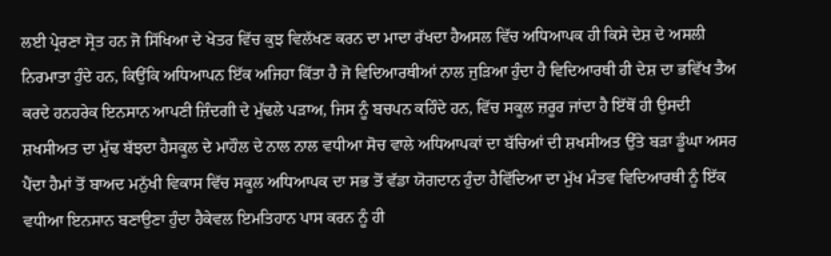ਲਈ ਪ੍ਰੇਰਣਾ ਸ੍ਰੋਤ ਹਨ ਜੋ ਸਿੱਖਿਆ ਦੇ ਖੇਤਰ ਵਿੱਚ ਕੁਝ ਵਿਲੱਖਣ ਕਰਨ ਦਾ ਮਾਦਾ ਰੱਖਦਾ ਹੈਅਸਲ ਵਿੱਚ ਅਧਿਆਪਕ ਹੀ ਕਿਸੇ ਦੇਸ਼ ਦੇ ਅਸਲੀ ਨਿਰਮਾਤਾ ਹੁੰਦੇ ਹਨ, ਕਿਉਂਕਿ ਅਧਿਆਪਨ ਇੱਕ ਅਜਿਹਾ ਕਿੱਤਾ ਹੈ ਜੋ ਵਿਦਿਆਰਥੀਆਂ ਨਾਲ ਜੁੜਿਆ ਹੁੰਦਾ ਹੈ ਵਿਦਿਆਰਥੀ ਹੀ ਦੇਸ਼ ਦਾ ਭਵਿੱਖ ਤੈਅ ਕਰਦੇ ਹਨਹਰੇਕ ਇਨਸਾਨ ਆਪਣੀ ਜ਼ਿੰਦਗੀ ਦੇ ਮੁੱਢਲੇ ਪੜਾਅ, ਜਿਸ ਨੂੰ ਬਚਪਨ ਕਹਿੰਦੇ ਹਨ, ਵਿੱਚ ਸਕੂਲ ਜ਼ਰੂਰ ਜਾਂਦਾ ਹੈ ਇੱਥੋਂ ਹੀ ਉਸਦੀ ਸ਼ਖਸੀਅਤ ਦਾ ਮੁੱਢ ਬੱਝਦਾ ਹੈਸਕੂਲ ਦੇ ਮਾਹੌਲ ਦੇ ਨਾਲ ਨਾਲ ਵਧੀਆ ਸੋਚ ਵਾਲੇ ਅਧਿਆਪਕਾਂ ਦਾ ਬੱਚਿਆਂ ਦੀ ਸ਼ਖਸੀਅਤ ਉੱਤੇ ਬੜਾ ਡੂੰਘਾ ਅਸਰ ਪੈਂਦਾ ਹੈਮਾਂ ਤੋਂ ਬਾਅਦ ਮਨੁੱਖੀ ਵਿਕਾਸ ਵਿੱਚ ਸਕੂਲ ਅਧਿਆਪਕ ਦਾ ਸਭ ਤੋਂ ਵੱਡਾ ਯੋਗਦਾਨ ਹੁੰਦਾ ਹੈਵਿੱਦਿਆ ਦਾ ਮੁੱਖ ਮੰਤਵ ਵਿਦਿਆਰਥੀ ਨੂੰ ਇੱਕ ਵਧੀਆ ਇਨਸਾਨ ਬਣਾਉਣਾ ਹੁੰਦਾ ਹੈਕੇਵਲ ਇਮਤਿਹਾਨ ਪਾਸ ਕਰਨ ਨੂੰ ਹੀ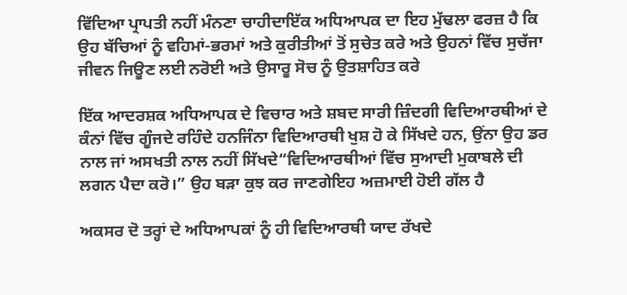ਵਿੱਦਿਆ ਪ੍ਰਾਪਤੀ ਨਹੀਂ ਮੰਨਣਾ ਚਾਹੀਦਾਇੱਕ ਅਧਿਆਪਕ ਦਾ ਇਹ ਮੁੱਢਲਾ ਫਰਜ਼ ਹੈ ਕਿ ਉਹ ਬੱਚਿਆਂ ਨੂੰ ਵਹਿਮਾਂ-ਭਰਮਾਂ ਅਤੇ ਕੁਰੀਤੀਆਂ ਤੋਂ ਸੁਚੇਤ ਕਰੇ ਅਤੇ ਉਹਨਾਂ ਵਿੱਚ ਸੁਚੱਜਾ ਜੀਵਨ ਜਿਊਣ ਲਈ ਨਰੋਈ ਅਤੇ ਉਸਾਰੂ ਸੋਚ ਨੂੰ ਉਤਸ਼ਾਹਿਤ ਕਰੇ

ਇੱਕ ਆਦਰਸ਼ਕ ਅਧਿਆਪਕ ਦੇ ਵਿਚਾਰ ਅਤੇ ਸ਼ਬਦ ਸਾਰੀ ਜ਼ਿੰਦਗੀ ਵਿਦਿਆਰਥੀਆਂ ਦੇ ਕੰਨਾਂ ਵਿੱਚ ਗੂੰਜਦੇ ਰਹਿੰਦੇ ਹਨਜਿੰਨਾ ਵਿਦਿਆਰਥੀ ਖੁਸ਼ ਹੋ ਕੇ ਸਿੱਖਦੇ ਹਨ, ਉਂਨਾ ਉਹ ਡਰ ਨਾਲ ਜਾਂ ਅਸਖਤੀ ਨਾਲ ਨਹੀਂ ਸਿੱਖਦੇ“ਵਿਦਿਆਰਥੀਆਂ ਵਿੱਚ ਸੁਆਦੀ ਮੁਕਾਬਲੇ ਦੀ ਲਗਨ ਪੈਦਾ ਕਰੋ।” ਉਹ ਬੜਾ ਕੁਝ ਕਰ ਜਾਣਗੇਇਹ ਅਜ਼ਮਾਈ ਹੋਈ ਗੱਲ ਹੈ

ਅਕਸਰ ਦੋ ਤਰ੍ਹਾਂ ਦੇ ਅਧਿਆਪਕਾਂ ਨੂੰ ਹੀ ਵਿਦਿਆਰਥੀ ਯਾਦ ਰੱਖਦੇ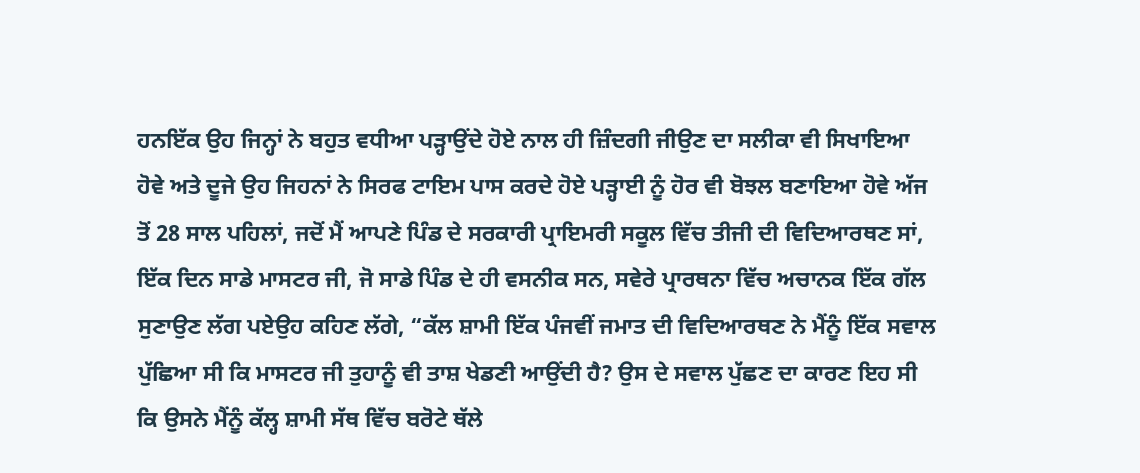ਹਨਇੱਕ ਉਹ ਜਿਨ੍ਹਾਂ ਨੇ ਬਹੁਤ ਵਧੀਆ ਪੜ੍ਹਾਉਂਦੇ ਹੋਏ ਨਾਲ ਹੀ ਜ਼ਿੰਦਗੀ ਜੀਉਣ ਦਾ ਸਲੀਕਾ ਵੀ ਸਿਖਾਇਆ ਹੋਵੇ ਅਤੇ ਦੂਜੇ ਉਹ ਜਿਹਨਾਂ ਨੇ ਸਿਰਫ ਟਾਇਮ ਪਾਸ ਕਰਦੇ ਹੋਏ ਪੜ੍ਹਾਈ ਨੂੰ ਹੋਰ ਵੀ ਬੋਝਲ ਬਣਾਇਆ ਹੋਵੇ ਅੱਜ ਤੋਂ 28 ਸਾਲ ਪਹਿਲਾਂ, ਜਦੋਂ ਮੈਂ ਆਪਣੇ ਪਿੰਡ ਦੇ ਸਰਕਾਰੀ ਪ੍ਰਾਇਮਰੀ ਸਕੂਲ ਵਿੱਚ ਤੀਜੀ ਦੀ ਵਿਦਿਆਰਥਣ ਸਾਂ, ਇੱਕ ਦਿਨ ਸਾਡੇ ਮਾਸਟਰ ਜੀ, ਜੋ ਸਾਡੇ ਪਿੰਡ ਦੇ ਹੀ ਵਸਨੀਕ ਸਨ, ਸਵੇਰੇ ਪ੍ਰਾਰਥਨਾ ਵਿੱਚ ਅਚਾਨਕ ਇੱਕ ਗੱਲ ਸੁਣਾਉਣ ਲੱਗ ਪਏਉਹ ਕਹਿਣ ਲੱਗੇ, “ਕੱਲ ਸ਼ਾਮੀ ਇੱਕ ਪੰਜਵੀਂ ਜਮਾਤ ਦੀ ਵਿਦਿਆਰਥਣ ਨੇ ਮੈਂਨੂੰ ਇੱਕ ਸਵਾਲ ਪੁੱਛਿਆ ਸੀ ਕਿ ਮਾਸਟਰ ਜੀ ਤੁਹਾਨੂੰ ਵੀ ਤਾਸ਼ ਖੇਡਣੀ ਆਉਂਦੀ ਹੈ? ਉਸ ਦੇ ਸਵਾਲ ਪੁੱਛਣ ਦਾ ਕਾਰਣ ਇਹ ਸੀ ਕਿ ਉਸਨੇ ਮੈਂਨੂੰ ਕੱਲ੍ਹ ਸ਼ਾਮੀ ਸੱਥ ਵਿੱਚ ਬਰੋਟੇ ਥੱਲੇ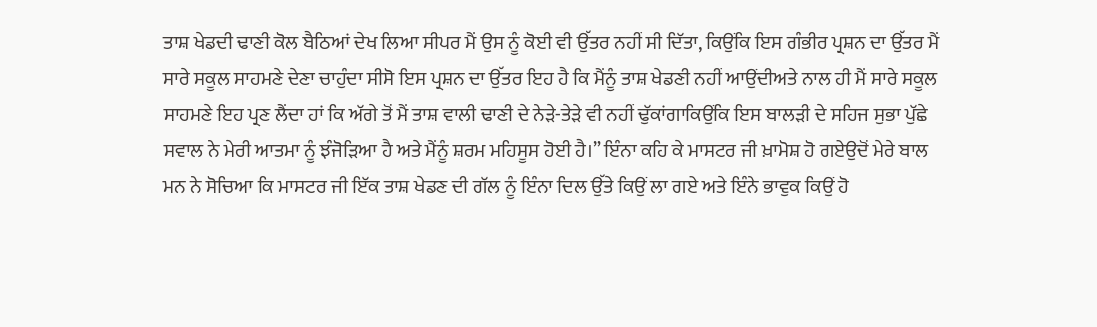ਤਾਸ਼ ਖੇਡਦੀ ਢਾਣੀ ਕੋਲ ਬੈਠਿਆਂ ਦੇਖ ਲਿਆ ਸੀਪਰ ਮੈਂ ਉਸ ਨੂੰ ਕੋਈ ਵੀ ਉੱਤਰ ਨਹੀਂ ਸੀ ਦਿੱਤਾ, ਕਿਉਂਕਿ ਇਸ ਗੰਭੀਰ ਪ੍ਰਸ਼ਨ ਦਾ ਉੱਤਰ ਮੈਂ ਸਾਰੇ ਸਕੂਲ ਸਾਹਮਣੇ ਦੇਣਾ ਚਾਹੁੰਦਾ ਸੀਸੋ ਇਸ ਪ੍ਰਸ਼ਨ ਦਾ ਉੱਤਰ ਇਹ ਹੈ ਕਿ ਮੈਂਨੂੰ ਤਾਸ਼ ਖੇਡਣੀ ਨਹੀਂ ਆਉਂਦੀਅਤੇ ਨਾਲ ਹੀ ਮੈਂ ਸਾਰੇ ਸਕੂਲ ਸਾਹਮਣੇ ਇਹ ਪ੍ਰਣ ਲੈਂਦਾ ਹਾਂ ਕਿ ਅੱਗੇ ਤੋਂ ਮੈਂ ਤਾਸ਼ ਵਾਲੀ ਢਾਣੀ ਦੇ ਨੇੜੇ-ਤੇੜੇ ਵੀ ਨਹੀਂ ਢੁੱਕਾਂਗਾਕਿਉਂਕਿ ਇਸ ਬਾਲੜੀ ਦੇ ਸਹਿਜ ਸੁਭਾ ਪੁੱਛੇ ਸਵਾਲ ਨੇ ਮੇਰੀ ਆਤਮਾ ਨੂੰ ਝੰਜੋੜਿਆ ਹੈ ਅਤੇ ਮੈਂਨੂੰ ਸ਼ਰਮ ਮਹਿਸੂਸ ਹੋਈ ਹੈ।” ਇੰਨਾ ਕਹਿ ਕੇ ਮਾਸਟਰ ਜੀ ਖ਼ਾਮੋਸ਼ ਹੋ ਗਏਉਦੋਂ ਮੇਰੇ ਬਾਲ ਮਨ ਨੇ ਸੋਚਿਆ ਕਿ ਮਾਸਟਰ ਜੀ ਇੱਕ ਤਾਸ਼ ਖੇਡਣ ਦੀ ਗੱਲ ਨੂੰ ਇੰਨਾ ਦਿਲ ਉੱਤੇ ਕਿਉਂ ਲਾ ਗਏ ਅਤੇ ਇੰਨੇ ਭਾਵੁਕ ਕਿਉਂ ਹੋ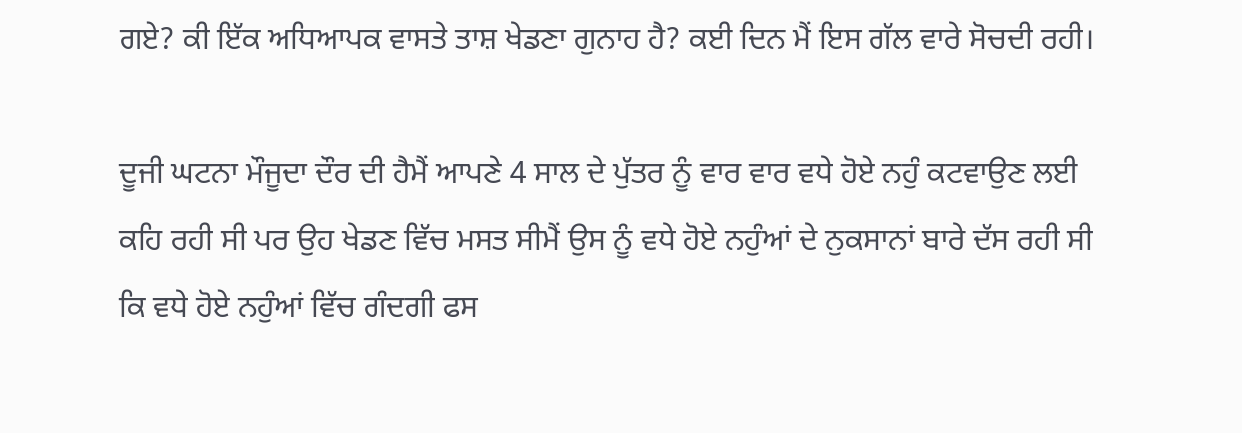ਗਏ? ਕੀ ਇੱਕ ਅਧਿਆਪਕ ਵਾਸਤੇ ਤਾਸ਼ ਖੇਡਣਾ ਗੁਨਾਹ ਹੈ? ਕਈ ਦਿਨ ਮੈਂ ਇਸ ਗੱਲ ਵਾਰੇ ਸੋਚਦੀ ਰਹੀ।

ਦੂਜੀ ਘਟਨਾ ਮੌਜੂਦਾ ਦੌਰ ਦੀ ਹੈਮੈਂ ਆਪਣੇ 4 ਸਾਲ ਦੇ ਪੁੱਤਰ ਨੂੰ ਵਾਰ ਵਾਰ ਵਧੇ ਹੋਏ ਨਹੁੰ ਕਟਵਾਉਣ ਲਈ ਕਹਿ ਰਹੀ ਸੀ ਪਰ ਉਹ ਖੇਡਣ ਵਿੱਚ ਮਸਤ ਸੀਮੈਂ ਉਸ ਨੂੰ ਵਧੇ ਹੋਏ ਨਹੁੰਆਂ ਦੇ ਨੁਕਸਾਨਾਂ ਬਾਰੇ ਦੱਸ ਰਹੀ ਸੀ ਕਿ ਵਧੇ ਹੋਏ ਨਹੁੰਆਂ ਵਿੱਚ ਗੰਦਗੀ ਫਸ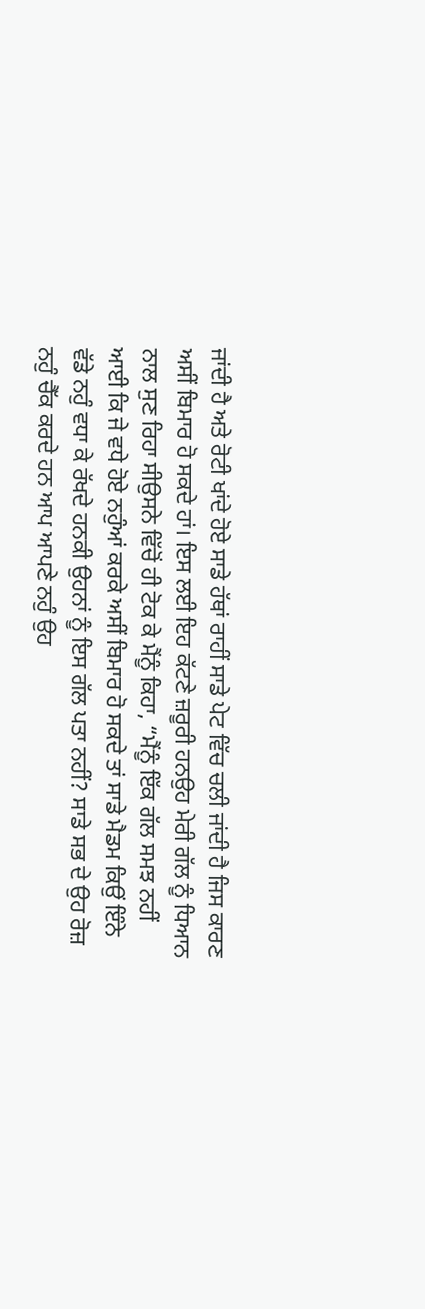ਜਾਂਦੀ ਹੈ ਅਤੇ ਰੋਟੀ ਖਾਂਦੇ ਹੋਏ ਸਾਡੇ ਹੱਥਾਂ ਰਾਹੀਂ ਸਾਡੇ ਪੇਟ ਵਿੱਚ ਚਲੀ ਜਾਂਦੀ ਹੈ ਜਿਸ ਕਾਰਣ ਅਸੀਂ ਬਿਮਾਰ ਹੋ ਸਕਦੇ ਹਾਂ। ਇਸ ਲਈ ਇਹ ਕੱਟਣੇ ਜ਼ਰੂਰੀ ਹਨਉਹ ਮੇਰੀ ਗੱਲ ਨੂੰ ਧਿਆਨ ਨਾਲ ਸੁਣ ਰਿਹਾ ਸੀਉਸਨੇ ਵਿੱਚੋਂ ਹੀ ਟੋਕ ਕੇ ਮੈਂਨੂੰ ਕਿਹਾ, “ਮੈਂਨੂੰ ਇੱਕ ਗੱਲ ਸਮਝ ਨਹੀਂ ਆਈ ਕਿ ਜੇ ਵਧੇ ਹੋਏ ਨਹੁੰਆਂ ਕਰਕੇ ਅਸੀਂ ਬਿਮਾਰ ਹੋ ਸਕਦੇ ਤਾਂ ਸਾਡੇ ਮੈਡਮ ਕਿਉਂ ਇੰਨੇ ਵੱਡੇ ਨਹੁੰ ਵਧਾ ਕੇ ਰੱਖਦੇ ਹਨਕੀ ਉਹਨਾਂ ਨੂੰ ਇਸ ਗੱਲ ਪਤਾ ਨਹੀਂ? ਸਾਡੇ ਸਭ ਦੇ ਉਹ ਰੋਜ਼ ਨਹੁੰ ਚੈੱਕ ਕਰਦੇ ਹਨ ਆਪ ਆਪਣੇ ਨਹੁੰ ਉਹ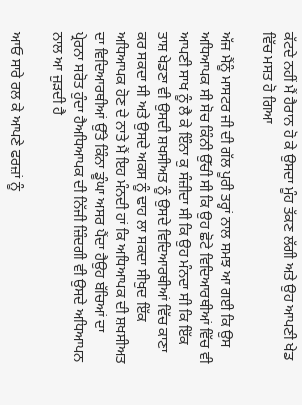ਕੱਟਦੇ ਨਹੀਂ ਮੈਂ ਹੈਰਾਨ ਹੋ ਕੇ ਉਸਦਾ ਮੂੰਹ ਤੱਕਣ ਲੱਗੀ ਅਤੇ ਉਹ ਆਪਣੀ ਖੇਡ ਵਿੱਚ ਮਸਤ ਹੋ ਗਿਆ

ਅੱਜ ਮੈਂਨੂੰ ਮਾਸਟਰ ਜੀ ਦੀ ਗੱਲ ਪੂਰੀ ਤਰ੍ਹਾਂ ਨਾਲ ਸਮਝ ਆ ਗਈ ਕਿ ਉਸ ਅਧਿਆਪਕ ਸੀ ਸੋਚ ਕਿੰਨੀ ਉੱਚੀ ਸੀ ਕਿ ਉਹ ਛੋਟੇ ਵਿਦਿਆਰਥੀਆਂ ਵਿੱਚ ਵੀ ਆਪਣੀ ਸਾਖ ਨੂੰ ਲੈ ਕੇ ਇੰਨਾ ਕੁ ਸੰਜ਼ੀਦਾ ਸੀ ਕਿ ਉਹ ਮੰਨਦਾ ਸੀ ਕਿ ਇੱਕ ਤਾਸ਼ ਖੇਡਣਾ ਵੀ ਉਸਦੀ ਸ਼ਖਸੀਅਤ ਨੂੰ ਉਸਦੇ ਵਿਦਿਆਰਥੀਆਂ ਵਿੱਚ ਕਾਣਾ ਕਰ ਸਕਦਾ ਸੀ ਅਤੇ ਉਸਦੇ ਅਕਸ ਨੂੰ ਢਾਹ ਲਾ ਸਕਦਾ ਸੀਖੁਦ ਇੱਕ ਅਧਿਆਪਕ ਹੋਣ ਦੇ ਨਾਤੇ ਮੈਂ ਇਹ ਮੰਨਦੀ ਹਾਂ ਕਿ ਅਧਿਆਪਕ ਦੀ ਸ਼ਖਸੀਅਤ ਦਾ ਵਿਦਿਆਰਥੀਆਂ ਉੱਤੇ ਕਿੰਨਾ ਡੂੰਘਾ ਅਸਰ ਪੈਂਦਾ ਹੈਉਹ ਬੱਚਿਆਂ ਦਾ ਪ੍ਰੇਰਨਾ ਸਰੋਤ ਹੁੰਦਾ ਹੈਅਧਿਆਪਕ ਦੀ ਨਿੱਜੀ ਜ਼ਿੰਦਗੀ ਵੀ ਉਸਦੇ ਅਧਿਆਪਨ ਨਾਲ ਆ ਜੁੜਦੀ ਹੈ

ਆਓ ਸਾਰੇ ਰਲ ਕੇ ਆਪਣੇ ਫਰਜ਼ਾਂ ਨੂੰ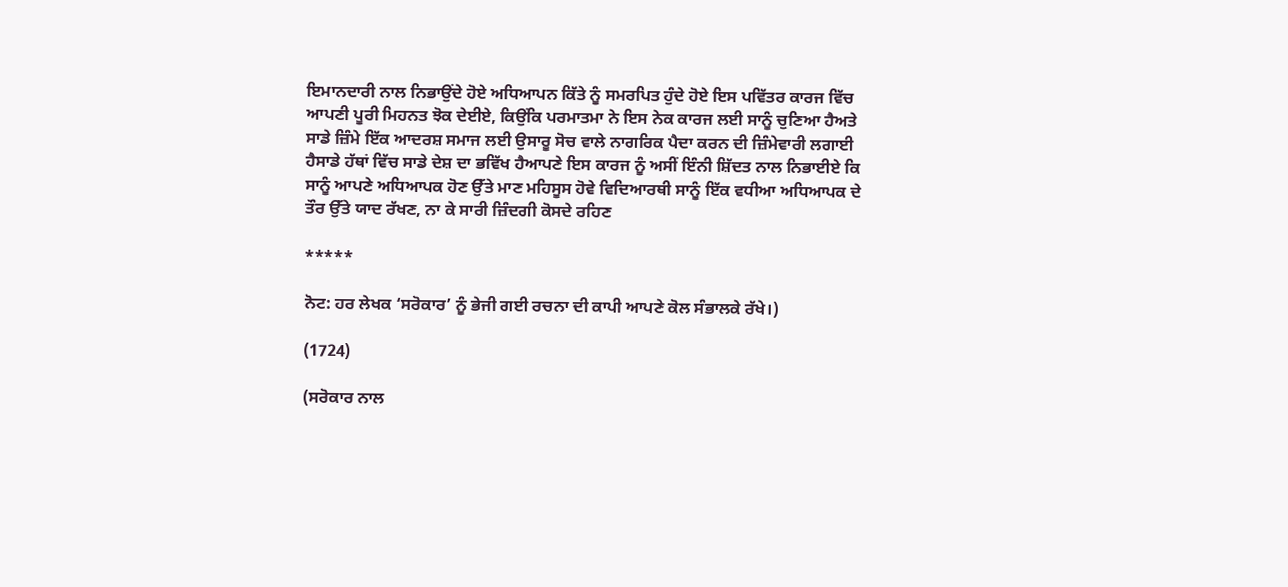ਇਮਾਨਦਾਰੀ ਨਾਲ ਨਿਭਾਉਂਦੇ ਹੋਏ ਅਧਿਆਪਨ ਕਿੱਤੇ ਨੂੰ ਸਮਰਪਿਤ ਹੁੰਦੇ ਹੋਏ ਇਸ ਪਵਿੱਤਰ ਕਾਰਜ ਵਿੱਚ ਆਪਣੀ ਪੂਰੀ ਮਿਹਨਤ ਝੋਕ ਦੇਈਏ, ਕਿਉਂਕਿ ਪਰਮਾਤਮਾ ਨੇ ਇਸ ਨੇਕ ਕਾਰਜ ਲਈ ਸਾਨੂੰ ਚੁਣਿਆ ਹੈਅਤੇ ਸਾਡੇ ਜ਼ਿੰਮੇ ਇੱਕ ਆਦਰਸ਼ ਸਮਾਜ ਲਈ ਉਸਾਰੂ ਸੋਚ ਵਾਲੇ ਨਾਗਰਿਕ ਪੈਦਾ ਕਰਨ ਦੀ ਜ਼ਿੰਮੇਵਾਰੀ ਲਗਾਈ ਹੈਸਾਡੇ ਹੱਥਾਂ ਵਿੱਚ ਸਾਡੇ ਦੇਸ਼ ਦਾ ਭਵਿੱਖ ਹੈਆਪਣੇ ਇਸ ਕਾਰਜ ਨੂੰ ਅਸੀਂ ਇੰਨੀ ਸ਼ਿੱਦਤ ਨਾਲ ਨਿਭਾਈਏ ਕਿ ਸਾਨੂੰ ਆਪਣੇ ਅਧਿਆਪਕ ਹੋਣ ਉੱਤੇ ਮਾਣ ਮਹਿਸੂਸ ਹੋਵੇ ਵਿਦਿਆਰਥੀ ਸਾਨੂੰ ਇੱਕ ਵਧੀਆ ਅਧਿਆਪਕ ਦੇ ਤੌਰ ਉੱਤੇ ਯਾਦ ਰੱਖਣ, ਨਾ ਕੇ ਸਾਰੀ ਜ਼ਿੰਦਗੀ ਕੋਸਦੇ ਰਹਿਣ

*****

ਨੋਟ: ਹਰ ਲੇਖਕ ‘ਸਰੋਕਾਰ’ ਨੂੰ ਭੇਜੀ ਗਈ ਰਚਨਾ ਦੀ ਕਾਪੀ ਆਪਣੇ ਕੋਲ ਸੰਭਾਲਕੇ ਰੱਖੇ।)

(1724)

(ਸਰੋਕਾਰ ਨਾਲ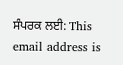ਸੰਪਰਕ ਲਈ: This email address is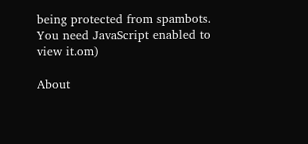being protected from spambots. You need JavaScript enabled to view it.om)

About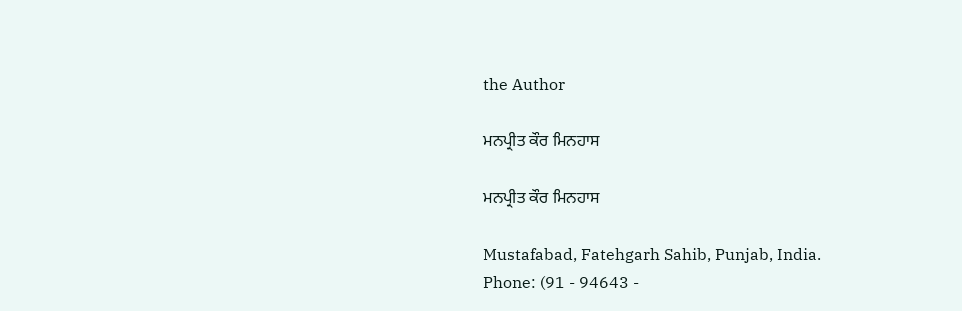the Author

ਮਨਪ੍ਰੀਤ ਕੌਰ ਮਿਨਹਾਸ

ਮਨਪ੍ਰੀਤ ਕੌਰ ਮਿਨਹਾਸ

Mustafabad, Fatehgarh Sahib, Punjab, India.
Phone: (91 - 94643 -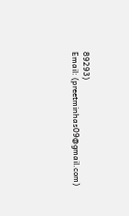89293)
Email: (preetminhas09@gmail.com)